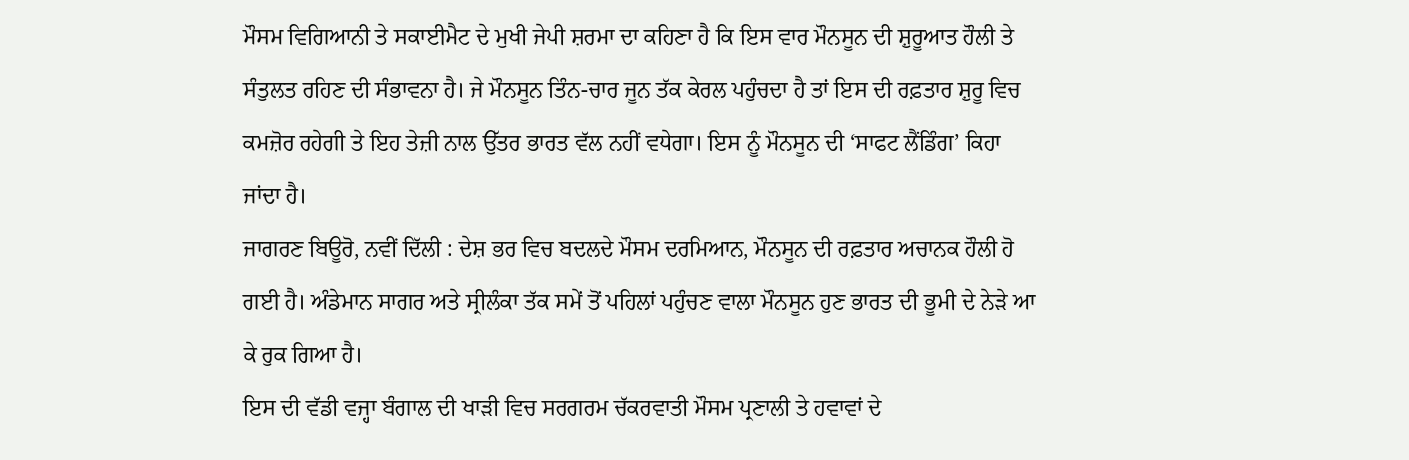ਮੌਸਮ ਵਿਗਿਆਨੀ ਤੇ ਸਕਾਈਮੈਟ ਦੇ ਮੁਖੀ ਜੇਪੀ ਸ਼ਰਮਾ ਦਾ ਕਹਿਣਾ ਹੈ ਕਿ ਇਸ ਵਾਰ ਮੌਨਸੂਨ ਦੀ ਸ਼ੁਰੂਆਤ ਹੌਲੀ ਤੇ ਸੰਤੁਲਤ ਰਹਿਣ ਦੀ ਸੰਭਾਵਨਾ ਹੈ। ਜੇ ਮੌਨਸੂਨ ਤਿੰਨ-ਚਾਰ ਜੂਨ ਤੱਕ ਕੇਰਲ ਪਹੁੰਚਦਾ ਹੈ ਤਾਂ ਇਸ ਦੀ ਰਫ਼ਤਾਰ ਸ਼ੁਰੂ ਵਿਚ ਕਮਜ਼ੋਰ ਰਹੇਗੀ ਤੇ ਇਹ ਤੇਜ਼ੀ ਨਾਲ ਉੱਤਰ ਭਾਰਤ ਵੱਲ ਨਹੀਂ ਵਧੇਗਾ। ਇਸ ਨੂੰ ਮੌਨਸੂਨ ਦੀ ‘ਸਾਫਟ ਲੈਂਡਿੰਗ’ ਕਿਹਾ ਜਾਂਦਾ ਹੈ।
ਜਾਗਰਣ ਬਿਊਰੋ, ਨਵੀਂ ਦਿੱਲੀ : ਦੇਸ਼ ਭਰ ਵਿਚ ਬਦਲਦੇ ਮੌਸਮ ਦਰਮਿਆਨ, ਮੌਨਸੂਨ ਦੀ ਰਫ਼ਤਾਰ ਅਚਾਨਕ ਹੌਲੀ ਹੋ ਗਈ ਹੈ। ਅੰਡੇਮਾਨ ਸਾਗਰ ਅਤੇ ਸ੍ਰੀਲੰਕਾ ਤੱਕ ਸਮੇਂ ਤੋਂ ਪਹਿਲਾਂ ਪਹੁੰਚਣ ਵਾਲਾ ਮੌਨਸੂਨ ਹੁਣ ਭਾਰਤ ਦੀ ਭੂਮੀ ਦੇ ਨੇੜੇ ਆ ਕੇ ਰੁਕ ਗਿਆ ਹੈ।
ਇਸ ਦੀ ਵੱਡੀ ਵਜ੍ਹਾ ਬੰਗਾਲ ਦੀ ਖਾੜੀ ਵਿਚ ਸਰਗਰਮ ਚੱਕਰਵਾਤੀ ਮੌਸਮ ਪ੍ਰਣਾਲੀ ਤੇ ਹਵਾਵਾਂ ਦੇ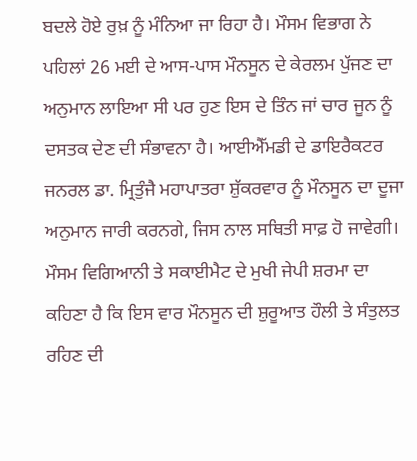ਬਦਲੇ ਹੋਏ ਰੁਖ਼ ਨੂੰ ਮੰਨਿਆ ਜਾ ਰਿਹਾ ਹੈ। ਮੌਸਮ ਵਿਭਾਗ ਨੇ ਪਹਿਲਾਂ 26 ਮਈ ਦੇ ਆਸ-ਪਾਸ ਮੌਨਸੂਨ ਦੇ ਕੇਰਲਮ ਪੁੱਜਣ ਦਾ ਅਨੁਮਾਨ ਲਾਇਆ ਸੀ ਪਰ ਹੁਣ ਇਸ ਦੇ ਤਿੰਨ ਜਾਂ ਚਾਰ ਜੂਨ ਨੂੰ ਦਸਤਕ ਦੇਣ ਦੀ ਸੰਭਾਵਨਾ ਹੈ। ਆਈਐੱਮਡੀ ਦੇ ਡਾਇਰੈਕਟਰ ਜਨਰਲ ਡਾ. ਮ੍ਰਿਤੁੰਜੈ ਮਹਾਪਾਤਰਾ ਸ਼ੁੱਕਰਵਾਰ ਨੂੰ ਮੌਨਸੂਨ ਦਾ ਦੂਜਾ ਅਨੁਮਾਨ ਜਾਰੀ ਕਰਨਗੇ, ਜਿਸ ਨਾਲ ਸਥਿਤੀ ਸਾਫ਼ ਹੋ ਜਾਵੇਗੀ।
ਮੌਸਮ ਵਿਗਿਆਨੀ ਤੇ ਸਕਾਈਮੈਟ ਦੇ ਮੁਖੀ ਜੇਪੀ ਸ਼ਰਮਾ ਦਾ ਕਹਿਣਾ ਹੈ ਕਿ ਇਸ ਵਾਰ ਮੌਨਸੂਨ ਦੀ ਸ਼ੁਰੂਆਤ ਹੌਲੀ ਤੇ ਸੰਤੁਲਤ ਰਹਿਣ ਦੀ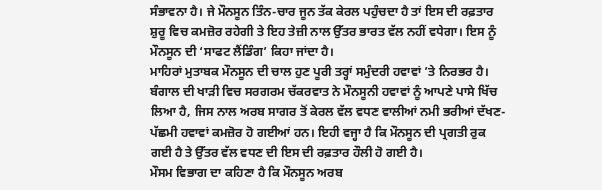ਸੰਭਾਵਨਾ ਹੈ। ਜੇ ਮੌਨਸੂਨ ਤਿੰਨ-ਚਾਰ ਜੂਨ ਤੱਕ ਕੇਰਲ ਪਹੁੰਚਦਾ ਹੈ ਤਾਂ ਇਸ ਦੀ ਰਫ਼ਤਾਰ ਸ਼ੁਰੂ ਵਿਚ ਕਮਜ਼ੋਰ ਰਹੇਗੀ ਤੇ ਇਹ ਤੇਜ਼ੀ ਨਾਲ ਉੱਤਰ ਭਾਰਤ ਵੱਲ ਨਹੀਂ ਵਧੇਗਾ। ਇਸ ਨੂੰ ਮੌਨਸੂਨ ਦੀ ‘ਸਾਫਟ ਲੈਂਡਿੰਗ’ ਕਿਹਾ ਜਾਂਦਾ ਹੈ।
ਮਾਹਿਰਾਂ ਮੁਤਾਬਕ ਮੌਨਸੂਨ ਦੀ ਚਾਲ ਹੁਣ ਪੂਰੀ ਤਰ੍ਹਾਂ ਸਮੁੰਦਰੀ ਹਵਾਵਾਂ ’ਤੇ ਨਿਰਭਰ ਹੈ। ਬੰਗਾਲ ਦੀ ਖਾੜੀ ਵਿਚ ਸਰਗਰਮ ਚੱਕਰਵਾਤ ਨੇ ਮੌਨਸੂਨੀ ਹਵਾਵਾਂ ਨੂੰ ਆਪਣੇ ਪਾਸੇ ਖਿੱਚ ਲਿਆ ਹੈ, ਜਿਸ ਨਾਲ ਅਰਬ ਸਾਗਰ ਤੋਂ ਕੇਰਲ ਵੱਲ ਵਧਣ ਵਾਲੀਆਂ ਨਮੀ ਭਰੀਆਂ ਦੱਖਣ-ਪੱਛਮੀ ਹਵਾਵਾਂ ਕਮਜ਼ੋਰ ਹੋ ਗਈਆਂ ਹਨ। ਇਹੀ ਵਜ੍ਹਾ ਹੈ ਕਿ ਮੌਨਸੂਨ ਦੀ ਪ੍ਰਗਤੀ ਰੁਕ ਗਈ ਹੈ ਤੇ ਉੱਤਰ ਵੱਲ ਵਧਣ ਦੀ ਇਸ ਦੀ ਰਫ਼ਤਾਰ ਹੌਲੀ ਹੋ ਗਈ ਹੈ।
ਮੌਸਮ ਵਿਭਾਗ ਦਾ ਕਹਿਣਾ ਹੈ ਕਿ ਮੌਨਸੂਨ ਅਰਬ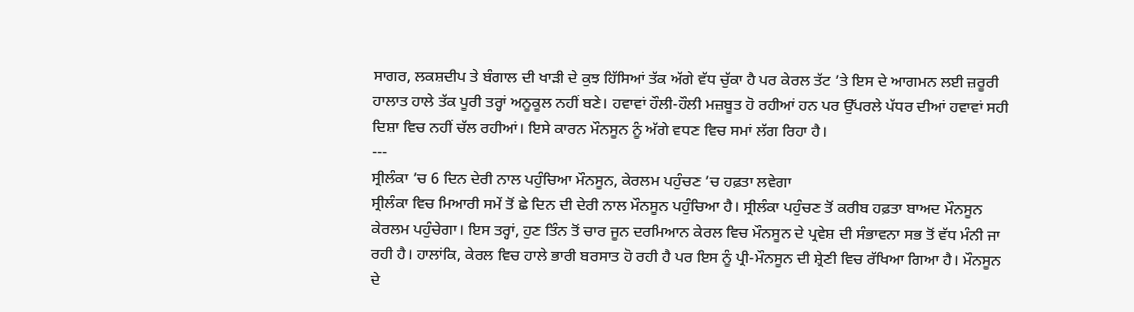ਸਾਗਰ, ਲਕਸ਼ਦੀਪ ਤੇ ਬੰਗਾਲ ਦੀ ਖਾੜੀ ਦੇ ਕੁਝ ਹਿੱਸਿਆਂ ਤੱਕ ਅੱਗੇ ਵੱਧ ਚੁੱਕਾ ਹੈ ਪਰ ਕੇਰਲ ਤੱਟ ’ਤੇ ਇਸ ਦੇ ਆਗਮਨ ਲਈ ਜ਼ਰੂਰੀ ਹਾਲਾਤ ਹਾਲੇ ਤੱਕ ਪੂਰੀ ਤਰ੍ਹਾਂ ਅਨੂਕੂਲ ਨਹੀਂ ਬਣੇ। ਹਵਾਵਾਂ ਹੌਲੀ-ਹੌਲੀ ਮਜ਼ਬੂਤ ਹੋ ਰਹੀਆਂ ਹਨ ਪਰ ਉੱਪਰਲੇ ਪੱਧਰ ਦੀਆਂ ਹਵਾਵਾਂ ਸਹੀ ਦਿਸ਼ਾ ਵਿਚ ਨਹੀਂ ਚੱਲ ਰਹੀਆਂ। ਇਸੇ ਕਾਰਨ ਮੌਨਸੂਨ ਨੂੰ ਅੱਗੇ ਵਧਣ ਵਿਚ ਸਮਾਂ ਲੱਗ ਰਿਹਾ ਹੈ।
---
ਸ੍ਰੀਲੰਕਾ ’ਚ 6 ਦਿਨ ਦੇਰੀ ਨਾਲ ਪਹੁੰਚਿਆ ਮੌਨਸੂਨ, ਕੇਰਲਮ ਪਹੁੰਚਣ ’ਚ ਹਫ਼ਤਾ ਲਵੇਗਾ
ਸ੍ਰੀਲੰਕਾ ਵਿਚ ਮਿਆਰੀ ਸਮੇਂ ਤੋਂ ਛੇ ਦਿਨ ਦੀ ਦੇਰੀ ਨਾਲ ਮੌਨਸੂਨ ਪਹੁੰਚਿਆ ਹੈ। ਸ੍ਰੀਲੰਕਾ ਪਹੁੰਚਣ ਤੋਂ ਕਰੀਬ ਹਫ਼ਤਾ ਬਾਅਦ ਮੌਨਸੂਨ ਕੇਰਲਮ ਪਹੁੰਚੇਗਾ। ਇਸ ਤਰ੍ਹਾਂ, ਹੁਣ ਤਿੰਨ ਤੋਂ ਚਾਰ ਜੂਨ ਦਰਮਿਆਨ ਕੇਰਲ ਵਿਚ ਮੌਨਸੂਨ ਦੇ ਪ੍ਰਵੇਸ਼ ਦੀ ਸੰਭਾਵਨਾ ਸਭ ਤੋਂ ਵੱਧ ਮੰਨੀ ਜਾ ਰਹੀ ਹੈ। ਹਾਲਾਂਕਿ, ਕੇਰਲ ਵਿਚ ਹਾਲੇ ਭਾਰੀ ਬਰਸਾਤ ਹੋ ਰਹੀ ਹੈ ਪਰ ਇਸ ਨੂੰ ਪ੍ਰੀ-ਮੌਨਸੂਨ ਦੀ ਸ਼੍ਰੇਣੀ ਵਿਚ ਰੱਖਿਆ ਗਿਆ ਹੈ। ਮੌਨਸੂਨ ਦੇ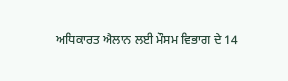ਅਧਿਕਾਰਤ ਐਲਾਨ ਲਈ ਮੌਸਮ ਵਿਭਾਗ ਦੇ 14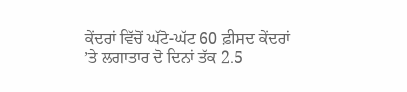ਕੇਂਦਰਾਂ ਵਿੱਚੋਂ ਘੱਟੋ-ਘੱਟ 60 ਫ਼ੀਸਦ ਕੇਂਦਰਾਂ ’ਤੇ ਲਗਾਤਾਰ ਦੋ ਦਿਨਾਂ ਤੱਕ 2.5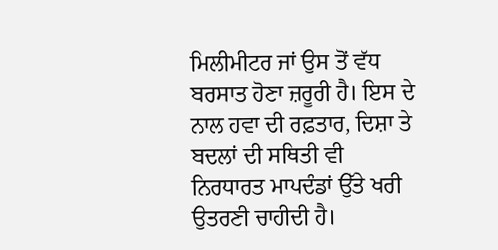ਮਿਲੀਮੀਟਰ ਜਾਂ ਉਸ ਤੋਂ ਵੱਧ ਬਰਸਾਤ ਹੋਣਾ ਜ਼ਰੂਰੀ ਹੈ। ਇਸ ਦੇ ਨਾਲ ਹਵਾ ਦੀ ਰਫ਼ਤਾਰ, ਦਿਸ਼ਾ ਤੇ ਬਦਲਾਂ ਦੀ ਸਥਿਤੀ ਵੀ ਨਿਰਧਾਰਤ ਮਾਪਦੰਡਾਂ ਉੱਤੇ ਖਰੀ ਉਤਰਣੀ ਚਾਹੀਦੀ ਹੈ।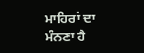ਮਾਹਿਰਾਂ ਦਾ ਮੰਨਣਾ ਹੈ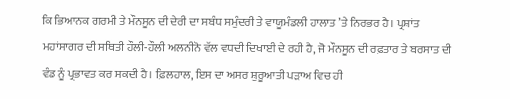ਕਿ ਭਿਆਨਕ ਗਰਮੀ ਤੇ ਮੌਨਸੂਨ ਦੀ ਦੇਰੀ ਦਾ ਸਬੰਧ ਸਮੁੰਦਰੀ ਤੇ ਵਾਯੂਮੰਡਲੀ ਹਾਲਾਤ ’ਤੇ ਨਿਰਭਰ ਹੈ। ਪ੍ਰਸ਼ਾਂਤ ਮਹਾਂਸਾਗਰ ਦੀ ਸਥਿਤੀ ਹੌਲੀ-ਹੌਲੀ ਅਲਨੀਨੋ ਵੱਲ ਵਧਦੀ ਦਿਖਾਈ ਦੇ ਰਹੀ ਹੈ, ਜੋ ਮੌਨਸੂਨ ਦੀ ਰਫ਼ਤਾਰ ਤੇ ਬਰਸਾਤ ਦੀ ਵੰਡ ਨੂੰ ਪ੍ਰਭਾਵਤ ਕਰ ਸਕਦੀ ਹੈ। ਫ਼ਿਲਹਾਲ, ਇਸ ਦਾ ਅਸਰ ਸ਼ੁਰੂਆਤੀ ਪੜਾਅ ਵਿਚ ਹੀ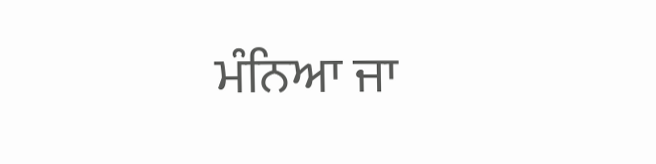ਮੰਨਿਆ ਜਾ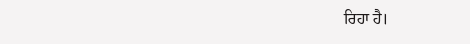ਰਿਹਾ ਹੈ।